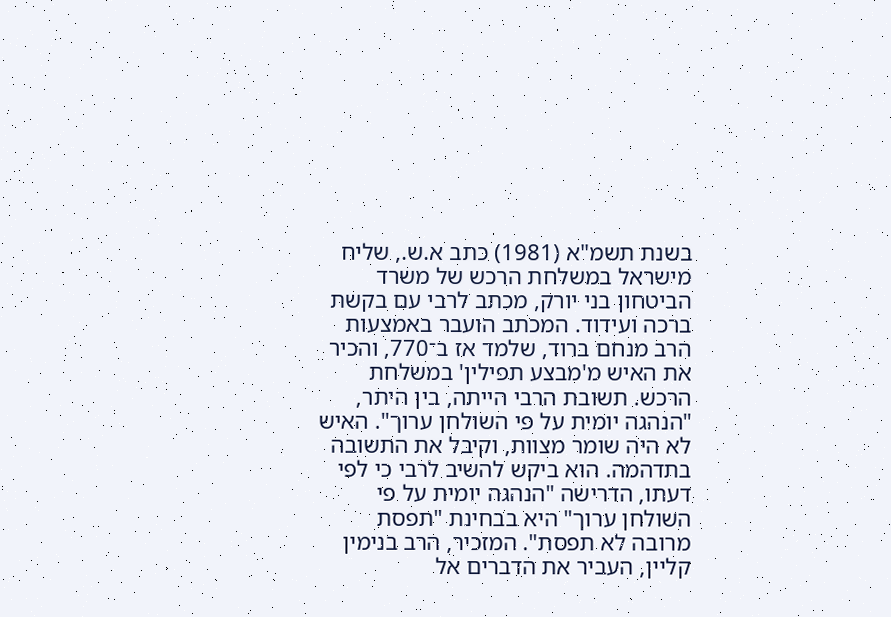בשנת תשמ"א (1981) כתב א.ש., שליח מישראל במשלחת הרכש של משרד הביטחון בני יורק, מכתב לרבי עם בקשת ברכה ועידוד. המכתב הועבר באמצעות הרב מנחם ברוד, שלמד אז ב־770, והכיר את האיש מ'מבצע תפילין' במשלחת הרכש. תשובת הרבי הייתה, בין היתר, "הנהגה יומית על פי השולחן ערוך". האיש לא היה שומר מצוות, וקיבל את התשובה בתדהמה. הוא ביקש להשיב לרבי כי לפי דעתו, הדרישה "הנהגה יומית על פי השולחן ערוך" היא בבחינת "תפסת מרובה לא תפסת". המזכיר, הרב בנימין קליין, העביר את הדברים אל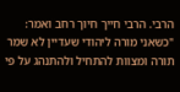הרבי. הרבי חייך חיוך רחב ואמר: "כשאני מורה ליהודי שעדיין לא שמר תורה ומצוות להתחיל ולהתנהג על פי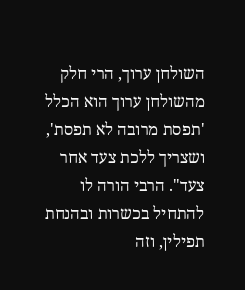השולחן ערוך, הרי חלק מהשולחן ערוך הוא הכלל 'תפסת מרובה לא תפסת', ושצריך ללכת צעד אחר צעד". הרבי הורה לו להתחיל בכשרות ובהנחת תפילין, וזה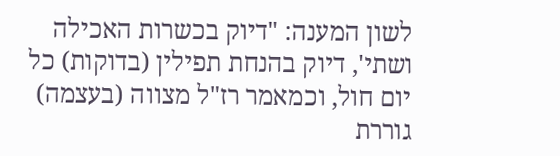לשון המענה: "דיוק בכשרות האכילה ושתי', דיוק בהנחת תפילין (בדוקות) כל יום חול, וכמאמר רז"ל מצווה (בעצמה) גוררת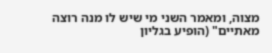מצוה, ומאמר השני מי שיש לו מנה רוצה מאתיים" (הופיע בגליון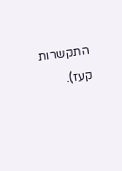התקשרות קעז).